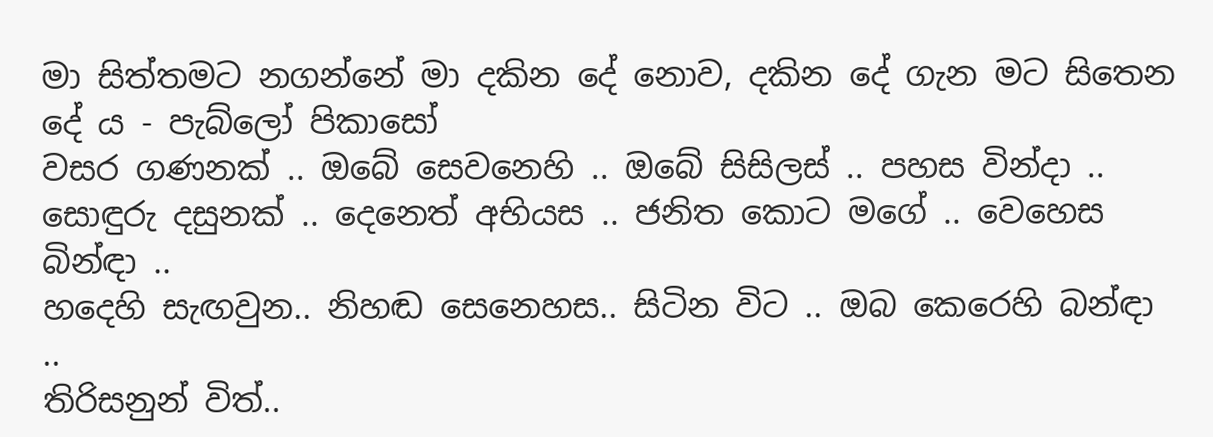මා සිත්තමට නගන්නේ මා දකින දේ නොව, දකින දේ ගැන මට සිතෙන දේ ය - පැබ්ලෝ පිකාසෝ
වසර ගණනක් .. ඔබේ සෙවනෙහි .. ඔබේ සිසිලස් .. පහස වින්දා ..
සොඳුරු දසුනක් .. දෙනෙත් අභියස .. ජනිත කොට මගේ .. වෙහෙස බින්ඳා ..
හදෙහි සැඟවුන.. නිහඬ සෙනෙහස.. සිටින විට .. ඔබ කෙරෙහි බන්ඳා ..
තිරිසනුන් විත්..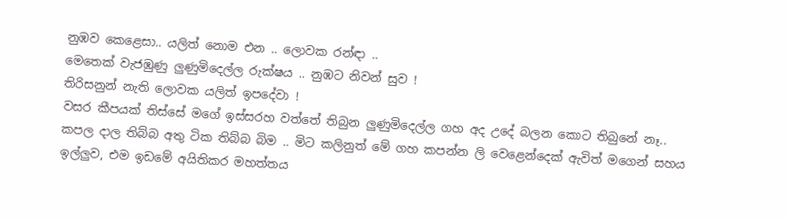නුඹව කෙළෙසා.. යලිත් නොම එන .. ලොවක රන්ඳා ..
මෙතෙක් වැජඹුණු ලුණුමිදෙල්ල රුක්ෂය .. නුඹට නිවන් සුව !
තිරිසනුන් නැති ලොවක යලිත් ඉපදේවා !
වසර කීපයක් තිස්සේ මගේ ඉස්සරහ වත්තේ තිබුන ලුණුමිදෙල්ල ගහ අද උදේ බලන කොට තිබුනේ නෑ.. කපල දාල තිබ්බ අතු ටික තිබ්බ බිම .. මිට කලිනුත් මේ ගහ කපන්න ලි වෙළෙන්දෙක් ඇවිත් මගෙන් සහය ඉල්ලුව, එම ඉඩමේ අයිතිකර මහත්තය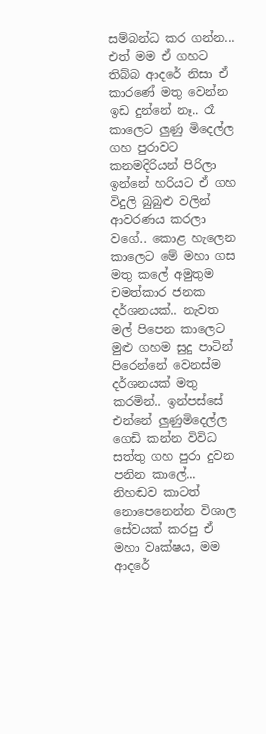සම්බන්ධ කර ගන්න... එත් මම ඒ ගහට තිබ්බ ආදරේ නිසා ඒ කාරණේ මතු වෙන්න ඉඩ දුන්නේ නෑ.. රෑ කාලෙට ලුණු මිදෙල්ල ගහ පුරාවට කනමදිරියන් පිරිලා ඉන්නේ හරියට ඒ ගහ විදුලි බුබුළු වලින් ආවරණය කරලා වගේ.. කොළ හැලෙන කාලෙට මේ මහා ගස මතු කලේ අමුතුම චමත්කාර ජනක දර්ශනයක්.. නැවත මල් පිපෙන කාලෙට මුළු ගහම සුදු පාටින් පිරෙන්නේ වෙනස්ම දර්ශනයක් මතු කරමින්.. ඉන්පස්සේ එන්නේ ලුණුමිදෙල්ල ගෙඩි කන්න විවිධ සත්තු ගහ පුරා දුවන පනින කාලේ... නිහඬව කාටත් නොපෙනෙන්න විශාල සේවයක් කරපු ඒ මහා වෘක්ෂය, මම ආදරේ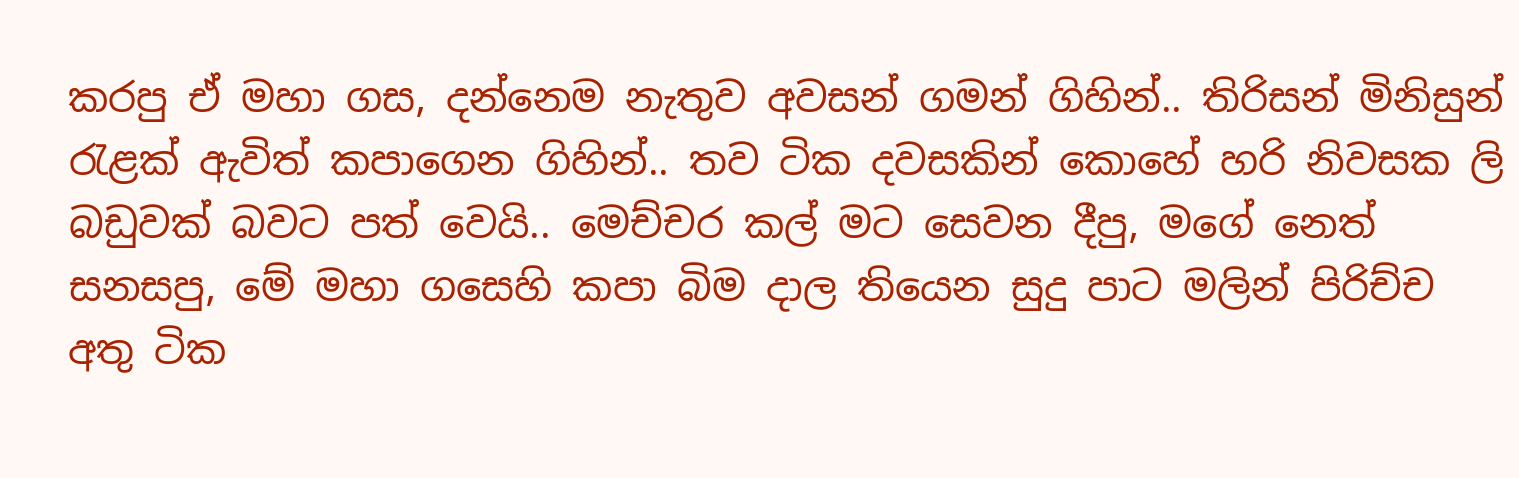කරපු ඒ මහා ගස, දන්නෙම නැතුව අවසන් ගමන් ගිහින්.. තිරිසන් මිනිසුන් රැළක් ඇවිත් කපාගෙන ගිහින්.. තව ටික දවසකින් කොහේ හරි නිවසක ලි බඩුවක් බවට පත් වෙයි.. මෙච්චර කල් මට සෙවන දීපු, මගේ නෙත් සනසපු, මේ මහා ගසෙහි කපා බිම දාල තියෙන සුදු පාට මලින් පිරිච්ච අතු ටික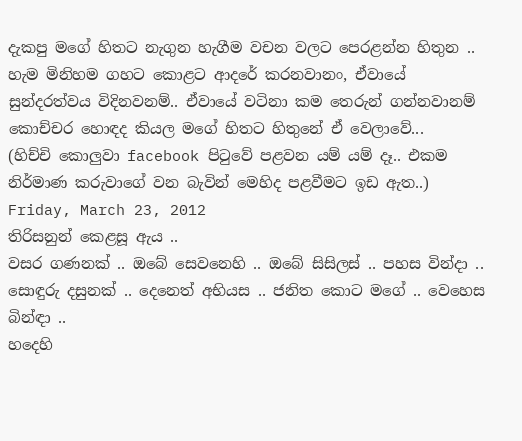දැකපු මගේ හිතට නැගුන හැගීම වචන වලට පෙරළන්න හිතුන .. හැම මිනිහම ගහට කොළට ආදරේ කරනවානං, ඒවායේ සුන්දරත්වය විදිනවනම්.. ඒවායේ වටිනා කම තෙරුන් ගන්නවානම් කොච්චර හොඳද කියල මගේ හිතට හිතුනේ ඒ වෙලාවේ...
(හිච්චි කොලුවා facebook පිටුවේ පළවන යම් යම් දෑ.. එකම නිර්මාණ කරුවාගේ වන බැවින් මෙහිද පළවීමට ඉඩ ඇත..)
Friday, March 23, 2012
තිරිසනුන් කෙළසූ ඇය ..
වසර ගණනක් .. ඔබේ සෙවනෙහි .. ඔබේ සිසිලස් .. පහස වින්දා ..
සොඳුරු දසුනක් .. දෙනෙත් අභියස .. ජනිත කොට මගේ .. වෙහෙස බින්ඳා ..
හදෙහි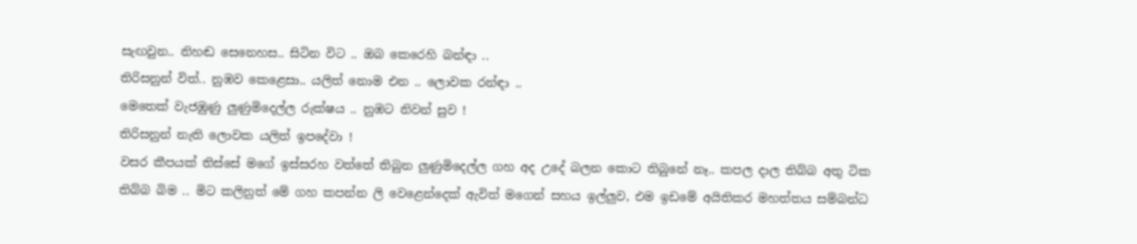සැඟවුන.. නිහඬ සෙනෙහස.. සිටින විට .. ඔබ කෙරෙහි බන්ඳා ..
තිරිසනුන් විත්.. නුඹව කෙළෙසා.. යලිත් නොම එන .. ලොවක රන්ඳා ..
මෙතෙක් වැජඹුණු ලුණුමිදෙල්ල රුක්ෂය .. නුඹට නිවන් සුව !
තිරිසනුන් නැති ලොවක යලිත් ඉපදේවා !
වසර කීපයක් තිස්සේ මගේ ඉස්සරහ වත්තේ තිබුන ලුණුමිදෙල්ල ගහ අද උදේ බලන කොට තිබුනේ නෑ.. කපල දාල තිබ්බ අතු ටික තිබ්බ බිම .. මිට කලිනුත් මේ ගහ කපන්න ලි වෙළෙන්දෙක් ඇවිත් මගෙන් සහය ඉල්ලුව, එම ඉඩමේ අයිතිකර මහත්තය සම්බන්ධ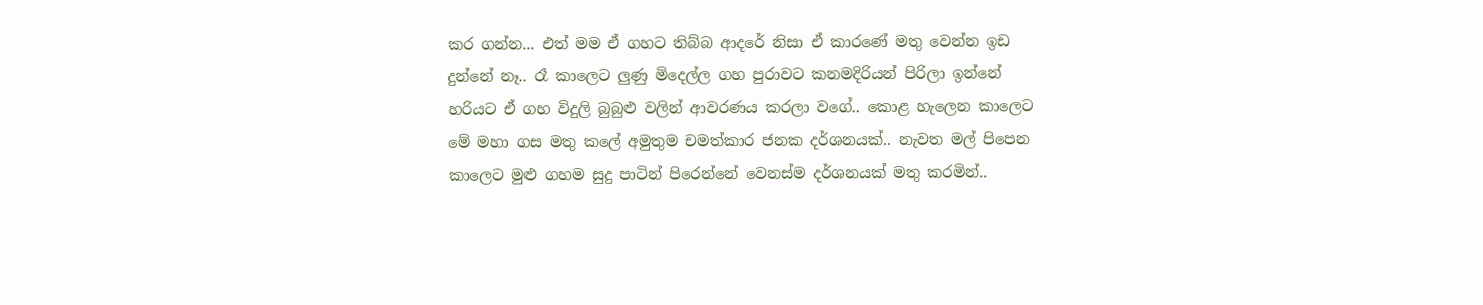කර ගන්න... එත් මම ඒ ගහට තිබ්බ ආදරේ නිසා ඒ කාරණේ මතු වෙන්න ඉඩ දුන්නේ නෑ.. රෑ කාලෙට ලුණු මිදෙල්ල ගහ පුරාවට කනමදිරියන් පිරිලා ඉන්නේ හරියට ඒ ගහ විදුලි බුබුළු වලින් ආවරණය කරලා වගේ.. කොළ හැලෙන කාලෙට මේ මහා ගස මතු කලේ අමුතුම චමත්කාර ජනක දර්ශනයක්.. නැවත මල් පිපෙන කාලෙට මුළු ගහම සුදු පාටින් පිරෙන්නේ වෙනස්ම දර්ශනයක් මතු කරමින්..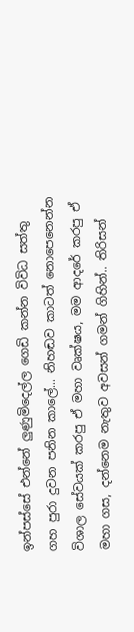ඉන්පස්සේ එන්නේ ලුණුමිදෙල්ල ගෙඩි කන්න විවිධ සත්තු ගහ පුරා දුවන පනින කාලේ... නිහඬව කාටත් නොපෙනෙන්න විශාල සේවයක් කරපු ඒ මහා වෘක්ෂය, මම ආදරේ කරපු ඒ මහා ගස, දන්නෙම නැතුව අවසන් ගමන් ගිහින්.. තිරිසන්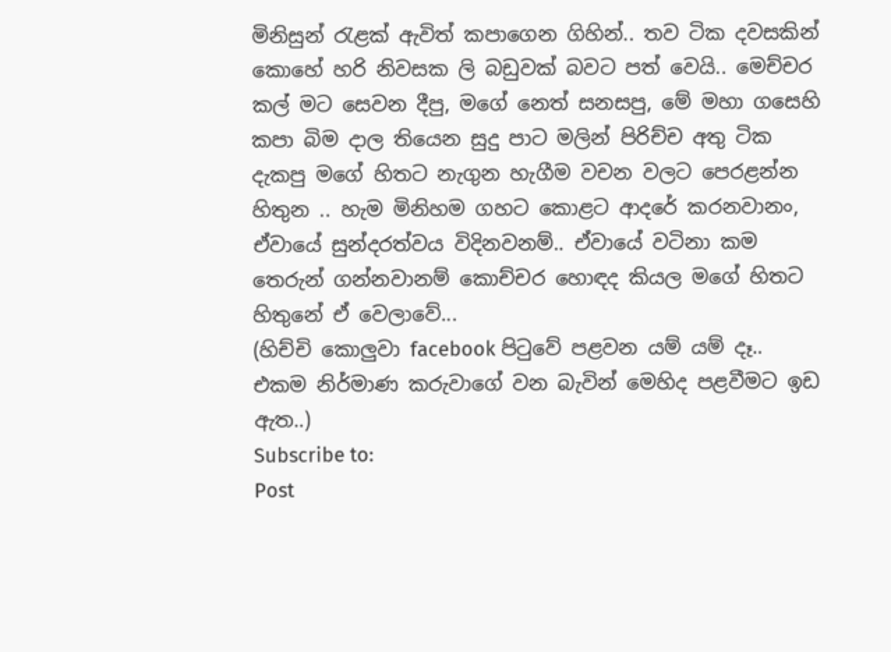මිනිසුන් රැළක් ඇවිත් කපාගෙන ගිහින්.. තව ටික දවසකින් කොහේ හරි නිවසක ලි බඩුවක් බවට පත් වෙයි.. මෙච්චර කල් මට සෙවන දීපු, මගේ නෙත් සනසපු, මේ මහා ගසෙහි කපා බිම දාල තියෙන සුදු පාට මලින් පිරිච්ච අතු ටික දැකපු මගේ හිතට නැගුන හැගීම වචන වලට පෙරළන්න හිතුන .. හැම මිනිහම ගහට කොළට ආදරේ කරනවානං, ඒවායේ සුන්දරත්වය විදිනවනම්.. ඒවායේ වටිනා කම තෙරුන් ගන්නවානම් කොච්චර හොඳද කියල මගේ හිතට හිතුනේ ඒ වෙලාවේ...
(හිච්චි කොලුවා facebook පිටුවේ පළවන යම් යම් දෑ.. එකම නිර්මාණ කරුවාගේ වන බැවින් මෙහිද පළවීමට ඉඩ ඇත..)
Subscribe to:
Post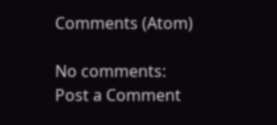Comments (Atom)

No comments:
Post a Comment